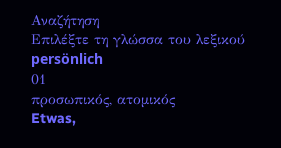Αναζήτηση
Επιλέξτε τη γλώσσα του λεξικού
persönlich
01
προσωπικός, ατομικός
Etwas,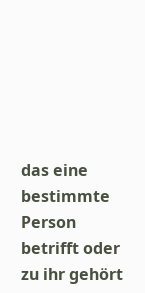das eine bestimmte Person betrifft oder zu ihr gehört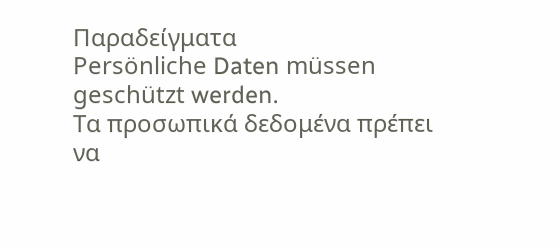Παραδείγματα
Persönliche Daten müssen geschützt werden.
Τα προσωπικά δεδομένα πρέπει να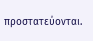προστατεύονται.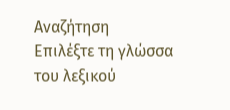Αναζήτηση
Επιλέξτε τη γλώσσα του λεξικού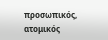προσωπικός, ατομικός